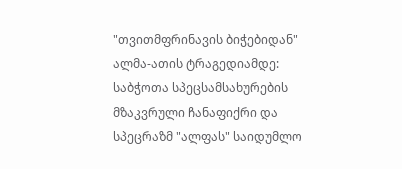"თვითმფრინავის ბიჭებიდან" ალმა-ათის ტრაგედიამდე: საბჭოთა სპეცსამსახურების მზაკვრული ჩანაფიქრი და სპეცრაზმ "ალფას" საიდუმლო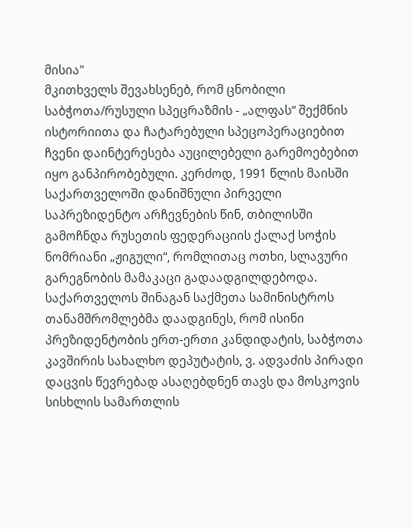მისია"
მკითხველს შევახსენებ, რომ ცნობილი საბჭოთა/რუსული სპეცრაზმის - „ალფას“ შექმნის ისტორიითა და ჩატარებული სპეცოპერაციებით ჩვენი დაინტერესება აუცილებელი გარემოებებით იყო განპირობებული. კერძოდ, 1991 წლის მაისში საქართველოში დანიშნული პირველი საპრეზიდენტო არჩევნების წინ, თბილისში გამოჩნდა რუსეთის ფედერაციის ქალაქ სოჭის ნომრიანი „ჟიგული“, რომლითაც ოთხი, სლავური გარეგნობის მამაკაცი გადაადგილდებოდა. საქართველოს შინაგან საქმეთა სამინისტროს თანამშრომლებმა დაადგინეს, რომ ისინი პრეზიდენტობის ერთ-ერთი კანდიდატის, საბჭოთა კავშირის სახალხო დეპუტატის, ვ. ადვაძის პირადი დაცვის წევრებად ასაღებდნენ თავს და მოსკოვის სისხლის სამართლის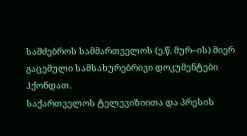სამძებროს სამმართველოს (ე.წ. მურ–ის) მიერ გაცემული სამსახურებრივი დოკუმენტები ჰქონდათ.
საქართველოს ტელევიზიითა და პრესის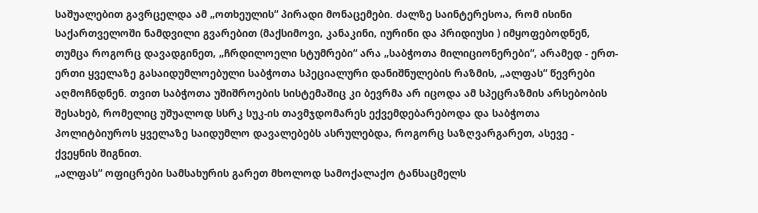საშუალებით გავრცელდა ამ „ოთხეულის“ პირადი მონაცემები. ძალზე საინტერესოა, რომ ისინი საქართველოში ნამდვილი გვარებით (მაქსიმოვი, კანაკინი, იურინი და პრიდიუსი ) იმყოფებოდნენ, თუმცა როგორც დავადგინეთ, „ჩრდილოელი სტუმრები“ არა „საბჭოთა მილიციონერები“, არამედ - ერთ-ერთი ყველაზე გასაიდუმლოებული საბჭოთა სპეციალური დანიშნულების რაზმის, „ალფას“ წევრები აღმოჩნდნენ. თვით საბჭოთა უშიშროების სისტემაშიც კი ბევრმა არ იცოდა ამ სპეცრაზმის არსებობის შესახებ, რომელიც უშუალოდ სსრკ სუკ-ის თავმჯდომარეს ექვემდებარებოდა და საბჭოთა პოლიტბიუროს ყველაზე საიდუმლო დავალებებს ასრულებდა, როგორც საზღვარგარეთ, ასევე - ქვეყნის შიგნით.
„ალფას“ ოფიცრები სამსახურის გარეთ მხოლოდ სამოქალაქო ტანსაცმელს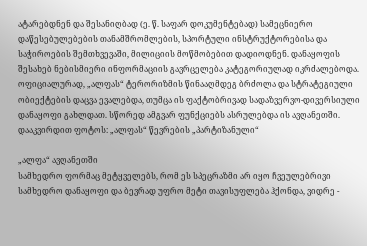ატარებდნენ და შესანიღბად (ე. წ. საფარ დოკუმენტებად) სამეცნიერო დაწესებულებების თანამშრომლების, სპორტული ინსტრუქტორებისა და საჭიროების შემთხვევაში, მილიციის მოწმობებით დადიოდნენ. დანაყოფის შესახებ ნებისმიერი ინფორმაციის გავრცელება კატეგორიულად იკრძალებოდა. ოფიციალურად, „ალფას“ ტერორიზმის წინააღმდეგ ბრძოლა და სტრატეგიული ობიექტების დაცვა ევალებდა, თუმცა ის ფაქტობრივად სადაზვერვო-დივერსიული დანაყოფი გახლდათ. სწორედ ამგვარ ფუნქციებს ასრულებდა ის ავღანეთში. დააკვირდით ფოტოს: „ალფას“ წევრების „პარტიზანული“

„ალფა“ ავღანეთში
სამხედრო ფორმაც მეტყველებს, რომ ეს სპეცრაზმი არ იყო ჩვეულებრივი სამხედრო დანაყოფი და ბევრად უფრო მეტი თავისუფლება ჰქონდა, ვიდრე -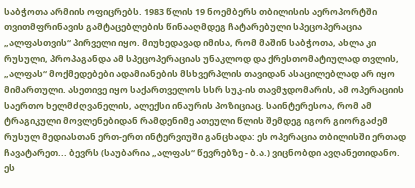საბჭოთა არმიის ოფიცრებს. 1983 წლის 19 ნოემბერს თბილისის აეროპორტში თვითმფრინავის გამტაცებლების წინააღმდეგ ჩატარებული სპეცოპერაცია „ალფასთვის“ პირველი იყო. მიუხედავად იმისა, რომ მაშინ საბჭოთა, ახლა კი რუსული, პროპაგანდა ამ სპეცოპერაციას უნაკლოდ და ქრესთომატიულად თვლის, „ალფას“ მოქმედებები ადამიანების მსხვერპლის თავიდან ასაცილებლად არ იყო მიმართული. ასეთივე იყო საქართველოს სსრ სუკ-ის თავმჯდომარის, ამ ოპერაციის საერთო ხელმძღვანელის, ალექსი ინაურის პოზიციაც. საინტერესოა, რომ ამ ტრაგიკული მოვლენებიდან რამდენიმე ათეული წლის შემდეგ იგორ გიორგაძემ რუსულ მედიასთან ერთ-ერთ ინტერვიუში განცხადა: ეს ოპერაცია თბილისში ერთად ჩავატარეთ... ბევრს (საუბარია „ალფას“ წევრებზე - ბ.ა.) ვიცნობდი ავღანეთიდანო. ეს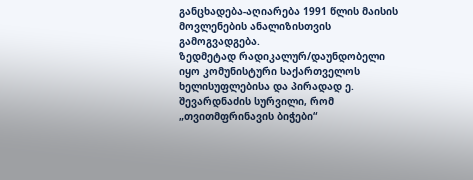განცხადება-აღიარება 1991 წლის მაისის მოვლენების ანალიზისთვის გამოგვადგება.
ზედმეტად რადიკალურ/დაუნდობელი იყო კომუნისტური საქართველოს ხელისუფლებისა და პირადად ე. შევარდნაძის სურვილი, რომ „თვითმფრინავის ბიჭები“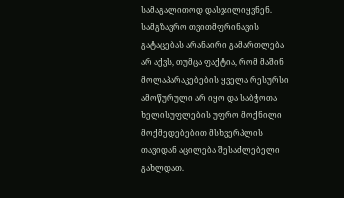სამაგალითოდ დასჯილიყვნენ. სამგზავრო თვითმფრინავის გატაცებას არანაირი გამართლება არ აქვს, თუმცა ფაქტია, რომ მაშინ მოლაპარაკებების ყველა რესურსი ამოწურული არ იყო და საბჭოთა ხელისუფლების უფრო მოქნილი მოქმედებებით მსხვერპლის თავიდან აცილება შესაძლებელი გახლდათ.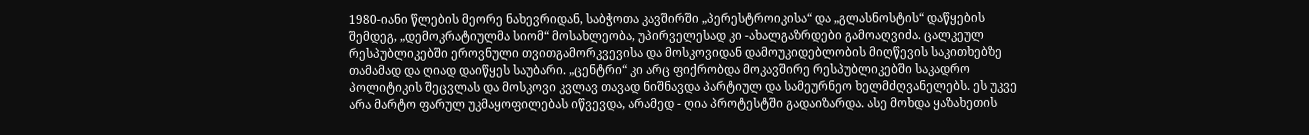1980-იანი წლების მეორე ნახევრიდან, საბჭოთა კავშირში „პერესტროიკისა“ და „გლასნოსტის“ დაწყების შემდეგ, „დემოკრატიულმა სიომ“ მოსახლეობა, უპირველესად კი -ახალგაზრდები გამოაღვიძა. ცალკეულ რესპუბლიკებში ეროვნული თვითგამორკვევისა და მოსკოვიდან დამოუკიდებლობის მიღწევის საკითხებზე თამამად და ღიად დაიწყეს საუბარი. „ცენტრი“ კი არც ფიქრობდა მოკავშირე რესპუბლიკებში საკადრო პოლიტიკის შეცვლას და მოსკოვი კვლავ თავად ნიშნავდა პარტიულ და სამეურნეო ხელმძღვანელებს. ეს უკვე არა მარტო ფარულ უკმაყოფილებას იწვევდა, არამედ - ღია პროტესტში გადაიზარდა. ასე მოხდა ყაზახეთის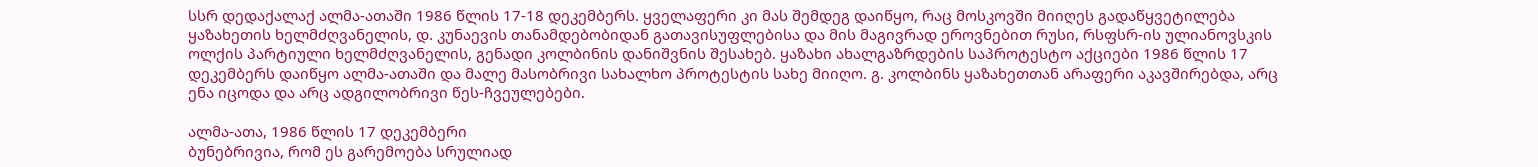სსრ დედაქალაქ ალმა-ათაში 1986 წლის 17-18 დეკემბერს. ყველაფერი კი მას შემდეგ დაიწყო, რაც მოსკოვში მიიღეს გადაწყვეტილება ყაზახეთის ხელმძღვანელის, დ. კუნაევის თანამდებობიდან გათავისუფლებისა და მის მაგივრად ეროვნებით რუსი, რსფსრ-ის ულიანოვსკის ოლქის პარტიული ხელმძღვანელის, გენადი კოლბინის დანიშვნის შესახებ. ყაზახი ახალგაზრდების საპროტესტო აქციები 1986 წლის 17 დეკემბერს დაიწყო ალმა-ათაში და მალე მასობრივი სახალხო პროტესტის სახე მიიღო. გ. კოლბინს ყაზახეთთან არაფერი აკავშირებდა, არც ენა იცოდა და არც ადგილობრივი წეს-ჩვეულებები.

ალმა-ათა, 1986 წლის 17 დეკემბერი
ბუნებრივია, რომ ეს გარემოება სრულიად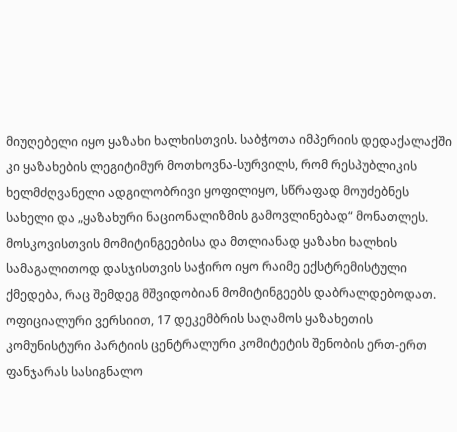მიუღებელი იყო ყაზახი ხალხისთვის. საბჭოთა იმპერიის დედაქალაქში კი ყაზახების ლეგიტიმურ მოთხოვნა-სურვილს, რომ რესპუბლიკის ხელმძღვანელი ადგილობრივი ყოფილიყო, სწრაფად მოუძებნეს სახელი და „ყაზახური ნაციონალიზმის გამოვლინებად“ მონათლეს. მოსკოვისთვის მომიტინგეებისა და მთლიანად ყაზახი ხალხის სამაგალითოდ დასჯისთვის საჭირო იყო რაიმე ექსტრემისტული ქმედება, რაც შემდეგ მშვიდობიან მომიტინგეებს დაბრალდებოდათ. ოფიციალური ვერსიით, 17 დეკემბრის საღამოს ყაზახეთის კომუნისტური პარტიის ცენტრალური კომიტეტის შენობის ერთ-ერთ ფანჯარას სასიგნალო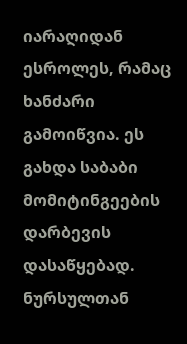იარაღიდან ესროლეს, რამაც ხანძარი გამოიწვია. ეს გახდა საბაბი მომიტინგეების დარბევის დასაწყებად. ნურსულთან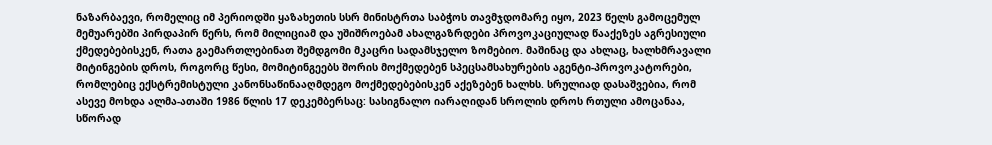ნაზარბაევი, რომელიც იმ პერიოდში ყაზახეთის სსრ მინისტრთა საბჭოს თავმჯდომარე იყო, 2023 წელს გამოცემულ მემუარებში პირდაპირ წერს, რომ მილიციამ და უშიშროებამ ახალგაზრდები პროვოკაციულად წააქეზეს აგრესიული ქმედებებისკენ, რათა გაემართლებინათ შემდგომი მკაცრი სადამსჯელო ზომებიო. მაშინაც და ახლაც, ხალხმრავალი მიტინგების დროს, როგორც წესი, მომიტინგეებს შორის მოქმედებენ სპეცსამსახურების აგენტი-პროვოკატორები, რომლებიც ექსტრემისტული კანონსაწინააღმდეგო მოქმედებებისკენ აქეზებენ ხალხს. სრულიად დასაშვებია, რომ ასევე მოხდა ალმა-ათაში 1986 წლის 17 დეკემბერსაც: სასიგნალო იარაღიდან სროლის დროს რთული ამოცანაა, სწორად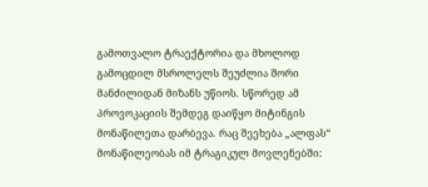გამოთვალო ტრაექტორია და მხოლოდ გამოცდილ მსროლელს შეუძლია შორი მანძილიდან მიზანს უწიოს. სწორედ ამ პროვოკაციის შემდეგ დაიწყო მიტინგის მონაწილეთა დარბევა. რაც შეეხება „ალფას“ მონაწილეობას იმ ტრაგიკულ მოვლენებში: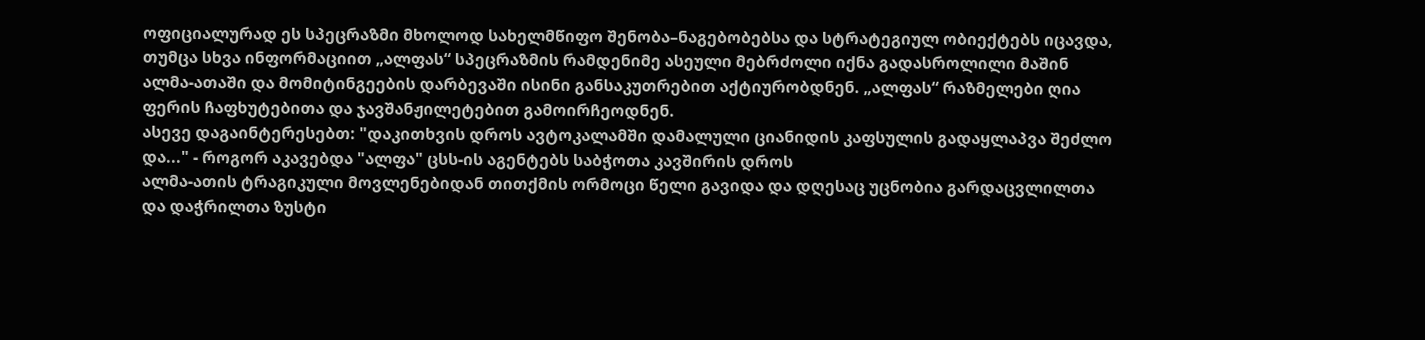ოფიციალურად ეს სპეცრაზმი მხოლოდ სახელმწიფო შენობა–ნაგებობებსა და სტრატეგიულ ობიექტებს იცავდა, თუმცა სხვა ინფორმაციით „ალფას“ სპეცრაზმის რამდენიმე ასეული მებრძოლი იქნა გადასროლილი მაშინ ალმა-ათაში და მომიტინგეების დარბევაში ისინი განსაკუთრებით აქტიურობდნენ. „ალფას“ რაზმელები ღია ფერის ჩაფხუტებითა და ჯავშანჟილეტებით გამოირჩეოდნენ.
ასევე დაგაინტერესებთ: "დაკითხვის დროს ავტოკალამში დამალული ციანიდის კაფსულის გადაყლაპვა შეძლო და..." - როგორ აკავებდა "ალფა" ცსს-ის აგენტებს საბჭოთა კავშირის დროს
ალმა-ათის ტრაგიკული მოვლენებიდან თითქმის ორმოცი წელი გავიდა და დღესაც უცნობია გარდაცვლილთა და დაჭრილთა ზუსტი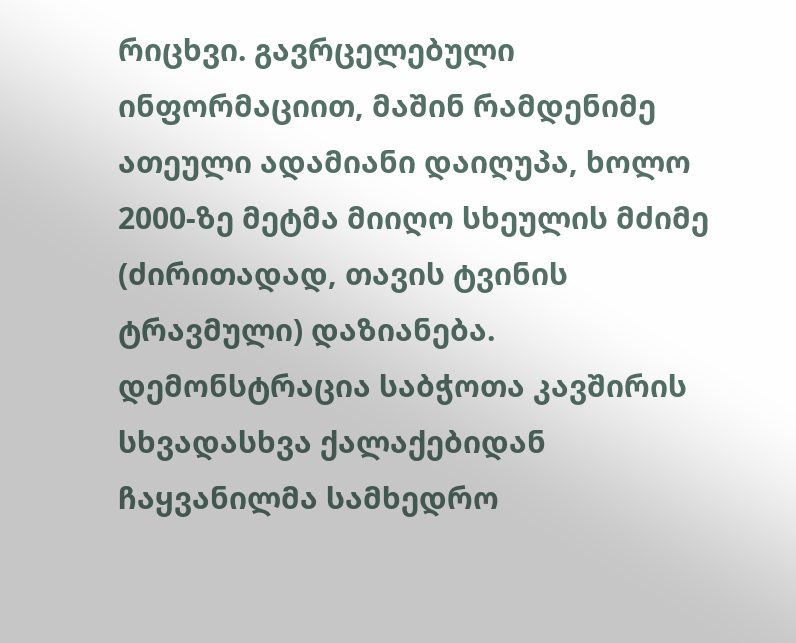რიცხვი. გავრცელებული ინფორმაციით, მაშინ რამდენიმე ათეული ადამიანი დაიღუპა, ხოლო 2000-ზე მეტმა მიიღო სხეულის მძიმე (ძირითადად, თავის ტვინის ტრავმული) დაზიანება. დემონსტრაცია საბჭოთა კავშირის სხვადასხვა ქალაქებიდან ჩაყვანილმა სამხედრო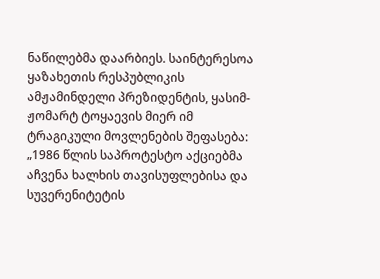ნაწილებმა დაარბიეს. საინტერესოა ყაზახეთის რესპუბლიკის ამჟამინდელი პრეზიდენტის, ყასიმ-ჟომარტ ტოყაევის მიერ იმ ტრაგიკული მოვლენების შეფასება:
„1986 წლის საპროტესტო აქციებმა აჩვენა ხალხის თავისუფლებისა და სუვერენიტეტის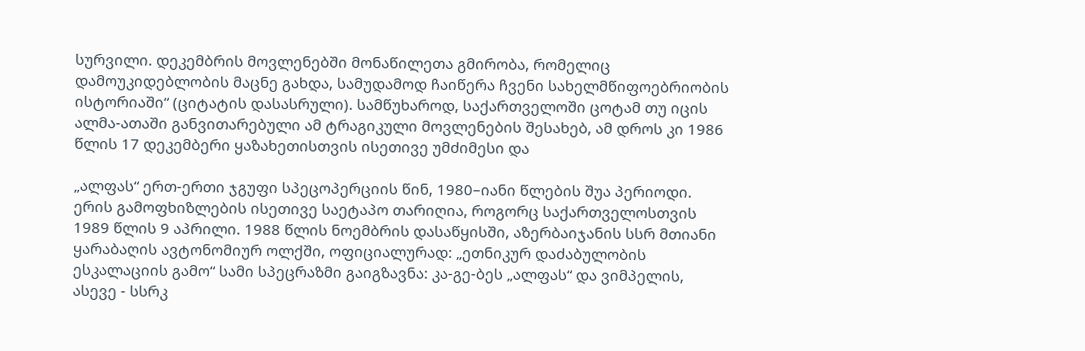სურვილი. დეკემბრის მოვლენებში მონაწილეთა გმირობა, რომელიც დამოუკიდებლობის მაცნე გახდა, სამუდამოდ ჩაიწერა ჩვენი სახელმწიფოებრიობის ისტორიაში“ (ციტატის დასასრული). სამწუხაროდ, საქართველოში ცოტამ თუ იცის ალმა-ათაში განვითარებული ამ ტრაგიკული მოვლენების შესახებ, ამ დროს კი 1986 წლის 17 დეკემბერი ყაზახეთისთვის ისეთივე უმძიმესი და

„ალფას“ ერთ-ერთი ჯგუფი სპეცოპერციის წინ, 1980–იანი წლების შუა პერიოდი.
ერის გამოფხიზლების ისეთივე საეტაპო თარიღია, როგორც საქართველოსთვის 1989 წლის 9 აპრილი. 1988 წლის ნოემბრის დასაწყისში, აზერბაიჯანის სსრ მთიანი ყარაბაღის ავტონომიურ ოლქში, ოფიციალურად: „ეთნიკურ დაძაბულობის ესკალაციის გამო“ სამი სპეცრაზმი გაიგზავნა: კა-გე-ბეს „ალფას“ და ვიმპელის, ასევე - სსრკ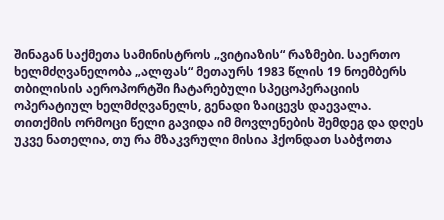შინაგან საქმეთა სამინისტროს „ვიტიაზის“ რაზმები. საერთო ხელმძღვანელობა „ალფას“ მეთაურს 1983 წლის 19 ნოემბერს თბილისის აეროპორტში ჩატარებული სპეცოპერაციის ოპერატიულ ხელმძღვანელს, გენადი ზაიცევს დაევალა.
თითქმის ორმოცი წელი გავიდა იმ მოვლენების შემდეგ და დღეს უკვე ნათელია, თუ რა მზაკვრული მისია ჰქონდათ საბჭოთა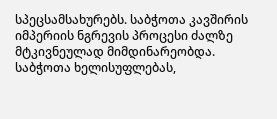სპეცსამსახურებს. საბჭოთა კავშირის იმპერიის ნგრევის პროცესი ძალზე მტკივნეულად მიმდინარეობდა. საბჭოთა ხელისუფლებას,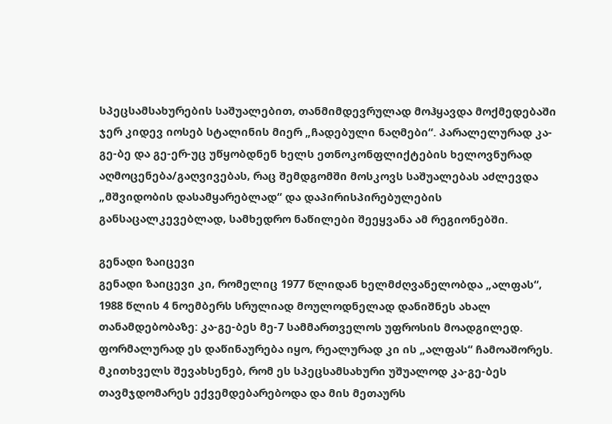სპეცსამსახურების საშუალებით, თანმიმდევრულად მოჰყავდა მოქმედებაში ჯერ კიდევ იოსებ სტალინის მიერ „ჩადებული ნაღმები“. პარალელურად კა-გე-ბე და გე-ერ-უც უწყობდნენ ხელს ეთნოკონფლიქტების ხელოვნურად აღმოცენება/გაღვივებას, რაც შემდგომში მოსკოვს საშუალებას აძლევდა „მშვიდობის დასამყარებლად“ და დაპირისპირებულების განსაცალკევებლად, სამხედრო ნაწილები შეეყვანა ამ რეგიონებში.

გენადი ზაიცევი
გენადი ზაიცევი კი, რომელიც 1977 წლიდან ხელმძღვანელობდა „ალფას“, 1988 წლის 4 ნოემბერს სრულიად მოულოდნელად დანიშნეს ახალ თანამდებობაზე: კა-გე-ბეს მე-7 სამმართველოს უფროსის მოადგილედ. ფორმალურად ეს დაწინაურება იყო, რეალურად კი ის „ალფას“ ჩამოაშორეს. მკითხველს შევახსენებ, რომ ეს სპეცსამსახური უშუალოდ კა-გე-ბეს თავმჯდომარეს ექვემდებარებოდა და მის მეთაურს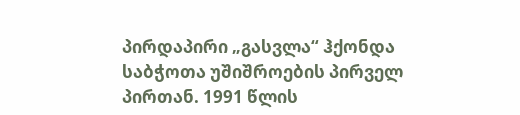პირდაპირი „გასვლა“ ჰქონდა საბჭოთა უშიშროების პირველ პირთან. 1991 წლის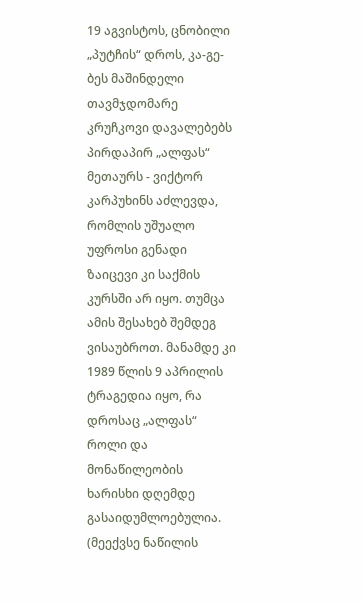19 აგვისტოს, ცნობილი „პუტჩის“ დროს, კა-გე-ბეს მაშინდელი თავმჯდომარე კრუჩკოვი დავალებებს პირდაპირ „ალფას“ მეთაურს - ვიქტორ კარპუხინს აძლევდა, რომლის უშუალო უფროსი გენადი ზაიცევი კი საქმის კურსში არ იყო. თუმცა ამის შესახებ შემდეგ ვისაუბროთ. მანამდე კი 1989 წლის 9 აპრილის ტრაგედია იყო, რა დროსაც „ალფას“ როლი და მონაწილეობის ხარისხი დღემდე გასაიდუმლოებულია.
(მეექვსე ნაწილის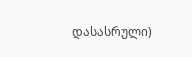დასასრული)